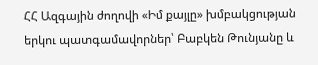ՀՀ Ազգային ժողովի «Իմ քայլը» խմբակցության երկու պատգամավորներ՝ Բաբկեն Թունյանը և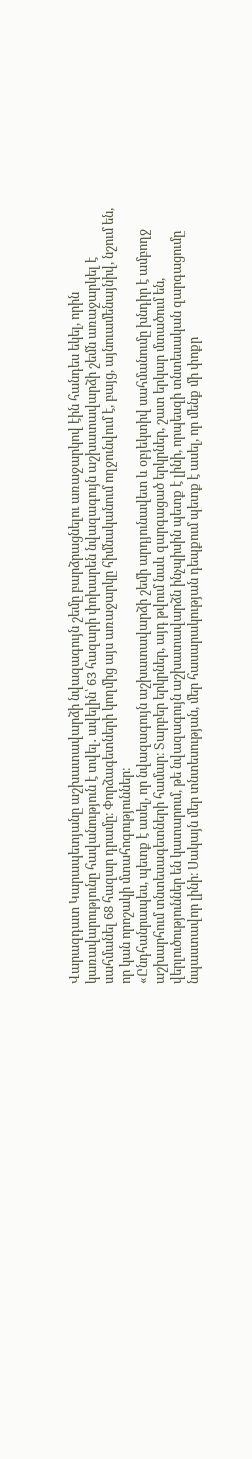Վարազդատ Կարապետյանը աշխատավարձի նվազագույն շեմը բարձրացնելու առաջարկով էին հանդես եկել, որին կառավարությունը հավանություն է տվել․ ավելին՝ 63 հազարի փոխարեն նվազագույն աշխատավարձի շեմն առաջարկել է սահմանել 68 հազար դրամը։ Փորձագետների կողմից այս առաջարկը հիմնականում ողջունվում է, բայց, այնուամենայնիվ, նշում են, որ կան որոշակի մտահոգություններ։
«Ընդհանրապես, պետք է ասել, որ նվազագույն աշխատավարձի շեմի արդյունավետ և օբյեկտիվ սահմանումը խնդիր է ամբողջ աշխարհում տնտեսագետների համար։ Տարբեր երկրներ, այդ թվում նաև զարգացած երկրներ, շատ երկար մտածում են, վերլուծություններ են կատարում, թե նվազագույն աշխատավարձն ինչպիսին պետք է լինի, որպեսզի տնտեսական զարգացումը նպաստավոր լինի։ Սակայն մեր տնտեսության, մեր հասարակության դեպքում պետք է ասել, որ մենք մի փոքր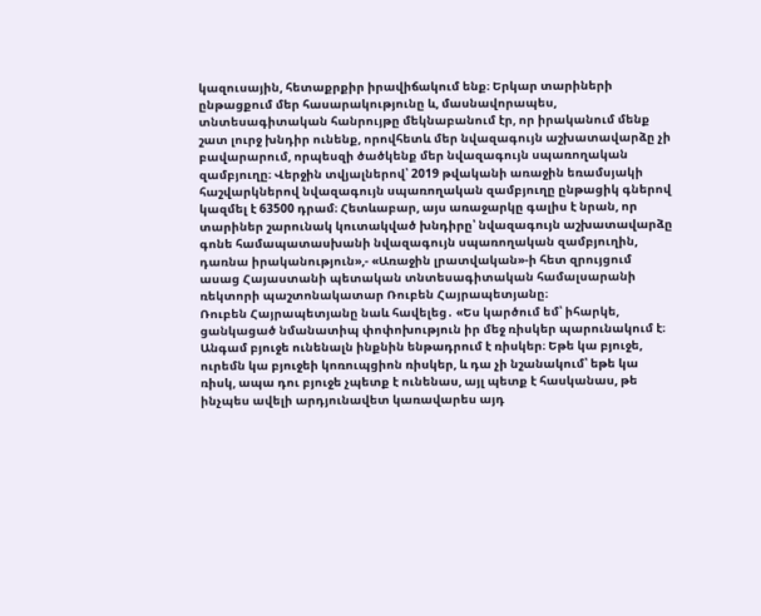կազուսային, հետաքրքիր իրավիճակում ենք։ Երկար տարիների ընթացքում մեր հասարակությունը և, մասնավորապես, տնտեսագիտական հանրույթը մեկնաբանում էր, որ իրականում մենք շատ լուրջ խնդիր ունենք, որովհետև մեր նվազագույն աշխատավարձը չի բավարարում, որպեսզի ծածկենք մեր նվազագույն սպառողական զամբյուղը։ Վերջին տվյալներով՝ 2019 թվականի առաջին եռամսյակի հաշվարկներով նվազագույն սպառողական զամբյուղը ընթացիկ գներով կազմել է 63500 դրամ։ Հետևաբար, այս առաջարկը գալիս է նրան, որ տարիներ շարունակ կուտակված խնդիրը՝ նվազագույն աշխատավարձը գոնե համապատասխանի նվազագույն սպառողական զամբյուղին, դառնա իրականություն»,- «Առաջին լրատվական»-ի հետ զրույցում ասաց Հայաստանի պետական տնտեսագիտական համալսարանի ռեկտորի պաշտոնակատար Ռուբեն Հայրապետյանը։
Ռուբեն Հայրապետյանը նաև հավելեց․ «Ես կարծում եմ՝ իհարկե, ցանկացած նմանատիպ փոփոխություն իր մեջ ռիսկեր պարունակում է։ Անգամ բյուջե ունենալն ինքնին ենթադրում է ռիսկեր։ Եթե կա բյուջե, ուրեմն կա բյուջեի կոռուպցիոն ռիսկեր, և դա չի նշանակում՝ եթե կա ռիսկ, ապա դու բյուջե չպետք է ունենաս, այլ պետք է հասկանաս, թե ինչպես ավելի արդյունավետ կառավարես այդ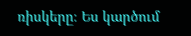ռիսկերը։ Ես կարծում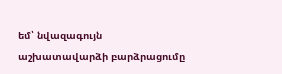եմ՝ նվազագույն աշխատավարձի բարձրացումը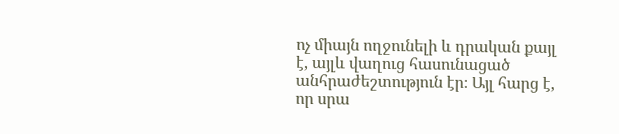ոչ միայն ողջունելի և դրական քայլ է, այլև վաղուց հասունացած անհրաժեշտություն էր։ Այլ հարց է, որ սրա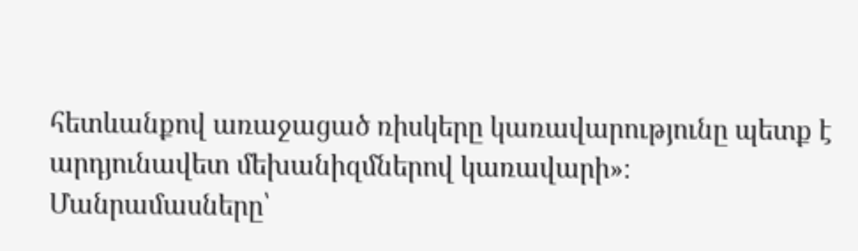հետևանքով առաջացած ռիսկերը կառավարությունը պետք է արդյունավետ մեխանիզմներով կառավարի»։
Մանրամասները՝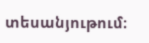տեսանյութում։